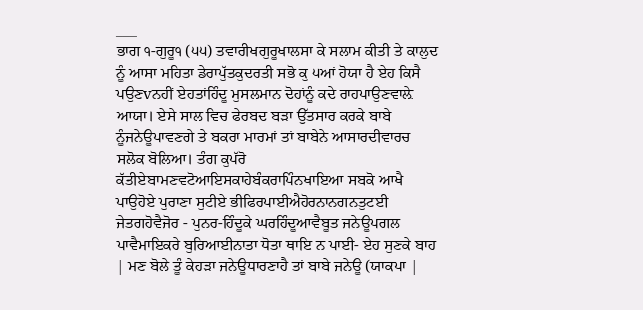___
ਭਾਗ ੧-ਗੁਰੂ੧ (੫੫) ਤਵਾਰੀਖਗੁਰੂਖਾਲਸਾ ਕੇ ਸਲਾਮ ਕੀਤੀ ਤੇ ਕਾਲੁਦ ਨੂੰ ਆਸਾ ਮਹਿਤਾ ਡੇਰਾਪੁੱਤਕੁਦਰਤੀ ਸਭੋ ਕੁ ੫ਆਂ ਹੋਯਾ ਹੈ ਏਹ ਕਿਸੈ ਪਉਣvਨਹੀਂ ਏਹਤਾਂਹਿੰਦੂ ਮੁਸਲਮਾਨ ਦੋਹਾਂਨੂੰ ਕਦੇ ਰਾਹਪਾਉਣਵਾਲ਼ੇ ਆਯਾ। ਏਸੇ ਸਾਲ ਵਿਚ ਫੇਰਬਦ ਬੜਾ ਉੱਤਸਾਰ ਕਰਕੇ ਬਾਬੇ ਨੂੰਜਨੇਊਪਾਵਣਗੇ ਤੇ ਬਕਰਾ ਮਾਰਮਾਂ ਤਾਂ ਬਾਬੇਨੇ ਆਸਾਰਦੀਵਾਰਚ ਸਲੋਕ ਬੋਲਿਆ। ਤੰਗ ਕੁਪੱਰੋ ਕੱਤੀਏਬਾਮਣਵਟੋਆਇਸਕਾਹੇਬੰਕਰਾਪਿੰਨਖਾਇਆ ਸਬਕੋ ਆਖੈ ਪਾਉਹੋਏ ਪੁਰਾਣਾ ਸੁਟੀਏ ਭੀਫਿਰਪਾਈਐਹੋਰਨਾਨਗਨਤੁਟਈ ਜੇਤਗਹੋਵੈਜੋਰ - ਪੁਨਰ-ਹਿੰਦੂਕੇ ਘਰਹਿੰਦੂਆਵੈਬੂਤ ਜਨੇਊਪਗਲ ਪਾਵੈਮਾਇਕਰੇ ਬੁਰਿਆਈਨਾਤਾ ਧੋਤਾ ਥਾਇ ਨ ਪਾਈ- ਏਹ ਸੁਣਕੇ ਬਾਹ | ਮਣ ਬੋਲੇ ਤੂੰ ਕੇਹੜਾ ਜਨੇਊਧਾਰਣਾਹੈ ਤਾਂ ਬਾਬੇ ਜਨੇਊ (ਯਾਕਪਾ |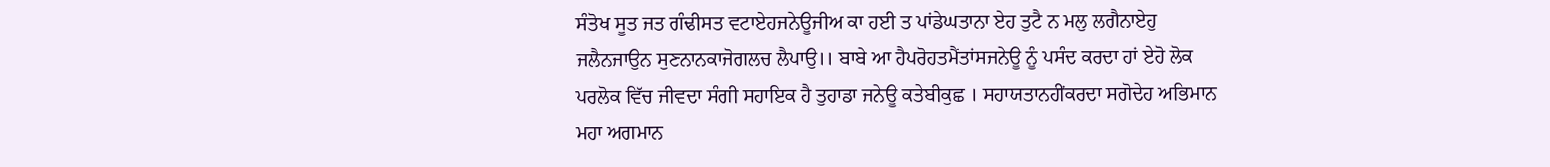ਸੰਤੋਖ ਸੂਤ ਜਤ ਗੰਢੀਸਤ ਵਟਾਏਹਜਨੇਊਜੀਅ ਕਾ ਹਈ ਤ ਪਾਂਡੇਘਤਾਨਾ ਏਹ ਤੁਟੈ ਨ ਮਲੁ ਲਗੈਨਾਏਹੁ ਜਲੈਨਜਾਉਨ ਸੁਣਨਾਨਕਾਜੋਗਲਚ ਲੈਪਾਉ।। ਬਾਬੇ ਆ ਹੈਪਰੋਹਤਮੈਂਤਾਂਸਜਨੇਊ ਨੂੰ ਪਸੰਦ ਕਰਦਾ ਹਾਂ ਏਹੋ ਲੋਕ ਪਰਲੋਕ ਵਿੱਚ ਜੀਵਦਾ ਸੰਗੀ ਸਹਾਇਕ ਹੈ ਤੁਹਾਡਾ ਜਨੇਊ ਕਤੇਬੀਕੁਛ । ਸਹਾਯਤਾਨਹੀਂਕਰਦਾ ਸਗੋਦੇਹ ਅਭਿਮਾਨ ਮਹਾ ਅਗਮਾਨ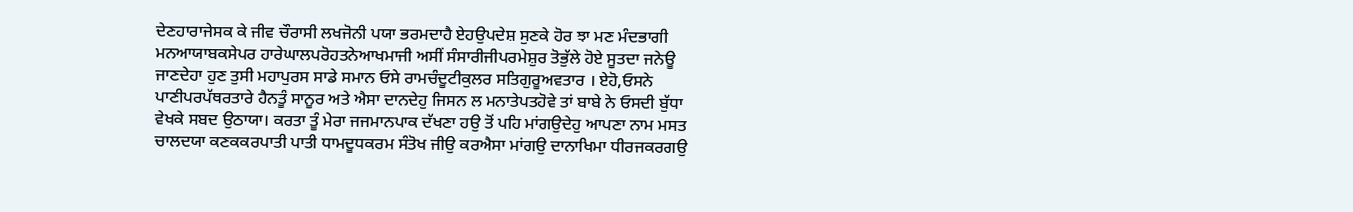ਦੇਣਹਾਰਾਜੇਸਕ ਕੇ ਜੀਵ ਚੌਰਾਸੀ ਲਖਜੋਨੀ ਪਯਾ ਭਰਮਦਾਹੈ ਏਹਉਪਦੇਸ਼ ਸੁਣਕੇ ਹੋਰ ਝਾ ਮਣ ਮੰਦਭਾਗੀ ਮਨਆਯਾਬਕਸੇਪਰ ਹਾਰੇਘਾਲਪਰੋਹਤਨੇਆਖਮਾਜੀ ਅਸੀਂ ਸੰਸਾਰੀਜੀਪਰਮੇਸ਼ੁਰ ਤੋਭੁੱਲੇ ਹੋਏ ਸੂਤਦਾ ਜਨੇਊ ਜਾਣਦੇਹਾ ਹੁਣ ਤੁਸੀ ਮਹਾਪੁਰਸ ਸਾਡੇ ਸਮਾਨ ਓਸੇ ਰਾਮਚੰਦੂਟੀਕੁਲਰ ਸਤਿਗੁਰੂਅਵਤਾਰ । ਏਹੋ,ਓਸਨੇ ਪਾਣੀਪਰਪੱਥਰਤਾਰੇ ਹੈਨਤੂੰ ਸਾਨੂਰ ਅਤੇ ਐਸਾ ਦਾਨਦੇਹੁ ਜਿਸਨ ਲ ਮਨਾਤੇਪਤਹੋਵੇ ਤਾਂ ਬਾਬੇ ਨੇ ਓਸਦੀ ਬੁੱਧਾ ਵੇਖਕੇ ਸਬਦ ਉਠਾਯਾ। ਕਰਤਾ ਤੂੰ ਮੇਰਾ ਜਜਮਾਨਪਾਕ ਦੱਖਣਾ ਹਉ ਤੋਂ ਪਹਿ ਮਾਂਗਉਦੇਹੁ ਆਪਣਾ ਨਾਮ ਮਸਤ ਚਾਲਦਯਾ ਕਣਕਕਰਪਾਤੀ ਪਾਤੀ ਧਾਮਦੂਧਕਰਮ ਸੰਤੋਖ ਜੀਉ ਕਰਐਸਾ ਮਾਂਗਉ ਦਾਨਾਖਿਮਾ ਧੀਰਜਕਰਗਉ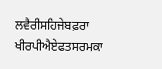ਲਵੈਰੀਸਹਿਜੇਬਫ਼ਰਾ ਖੀਰਪੀਐਏਫਤਸਰਮਕਾ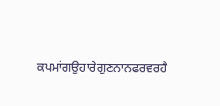ਕਪਮਾਂਗਉਹਾਰੇਗੁਣਨਾਨਫਰਵਰਹੈ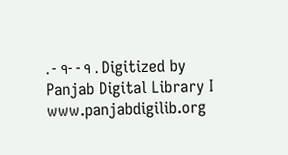. - ੧- - ੧ . Digitized by Panjab Digital Library I www.panjabdigilib.org